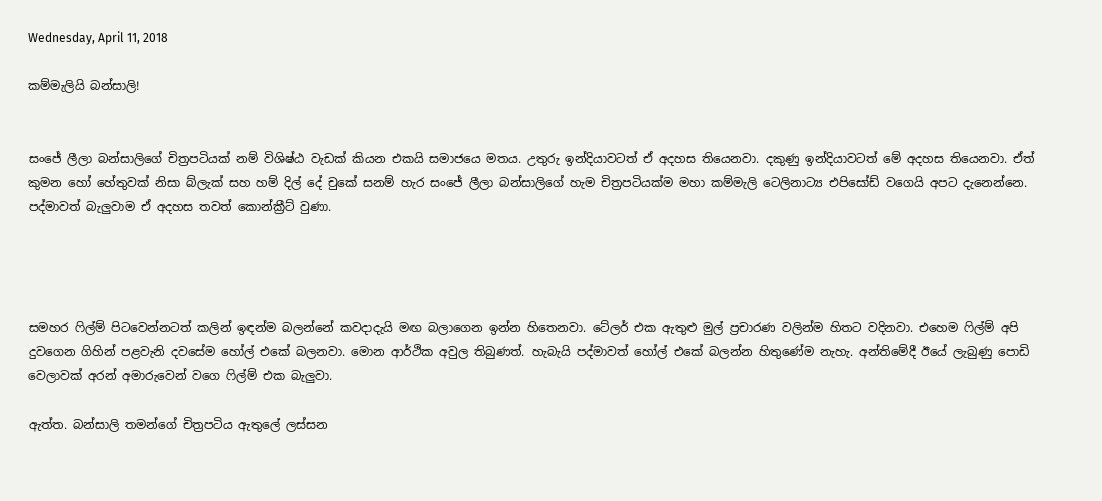Wednesday, April 11, 2018

කම්මැලියි බන්සාලි!


සංජේ ලීලා බන්සාලිගේ චිත්‍රපටියක් නම් විශිෂ්ඨ වැඩක් කියන එකයි සමාජයෙ මතය. උතුරු ඉන්දියාවටත් ඒ අදහස තියෙනවා. දකුණු ඉන්දියාවටත් මේ අදහස තියෙනවා. ඒත් කුමන හෝ හේතුවක් නිසා බ්ලැක් සහ හම් දිල් දේ චුකේ සනම් හැර සංජේ ලීලා බන්සාලිගේ හැම චිත්‍රපටියක්ම මහා කම්මැලි ටෙලිනාට්‍ය එපිසෝඩ් වගෙයි අපට දැනෙන්නෙ. පද්මාවත් බැලුවාම ඒ අදහස තවත් කොන්ක්‍රීට් වුණා.




සමහර ෆිල්ම් පිටවෙන්නටත් කලින් ඉඳන්ම බලන්නේ කවදාදැයි මඟ බලාගෙන ඉන්න හිතෙනවා. ටේලර් එක ඇතුළු මුල් ප්‍රචාරණ වලින්ම හිතට වදිනවා. එහෙම ෆිල්ම් අපි දුවගෙන ගිහින් පළවැනි දවසේම හෝල් එකේ බලනවා. මොන ආර්ථික අවුල තිබුණත්. හැබැයි පද්මාවත් හෝල් එකේ බලන්න හිතුණේම නැහැ. අන්තිමේදී ඊයේ ලැබුණු පොඩි වෙලාවක් අරන් අමාරුවෙන් වගෙ ෆිල්ම් එක බැලුවා.

ඇත්ත. බන්සාලි තමන්ගේ චිත්‍රපටිය ඇතුලේ ලස්සන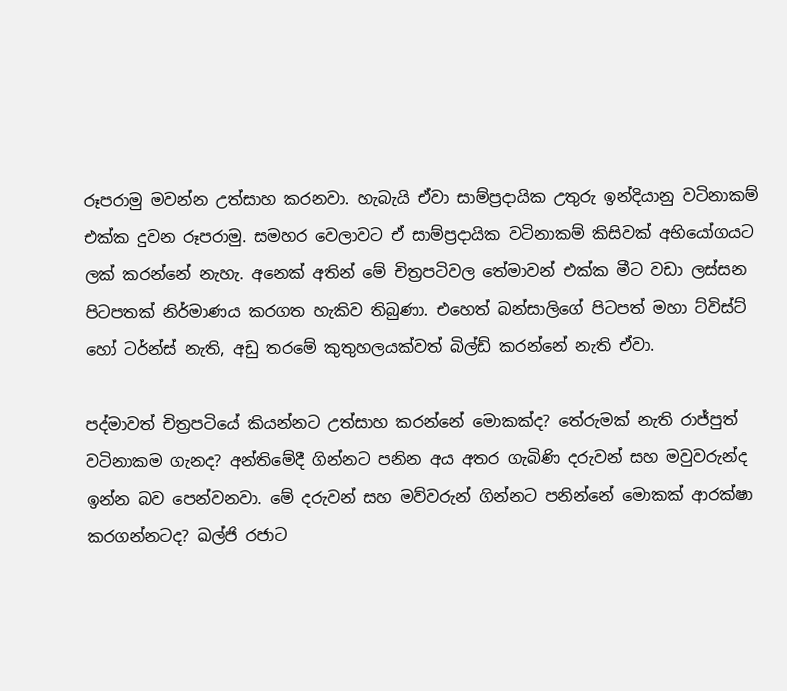රූපරාමු මවන්න උත්සාහ කරනවා. හැබැයි ඒවා සාම්ප්‍රදායික උතුරු ඉන්දියානු වටිනාකම් එක්ක දුවන රූපරාමු. සමහර වෙලාවට ඒ සාම්ප්‍රදායික වටිනාකම් කිසිවක් අභියෝගයට ලක් කරන්නේ නැහැ. අනෙක් අතින් මේ චිත්‍රපටිවල තේමාවන් එක්ක මීට වඩා ලස්සන පිටපතක් නිර්මාණය කරගත හැකිව තිබුණා. එහෙත් බන්සාලිගේ පිටපත් මහා ට්විස්ට් හෝ ටර්න්ස් නැති, අඩු තරමේ කුතුහලයක්වත් බිල්ඩ් කරන්නේ නැති ඒවා.

පද්මාවත් චිත්‍රපටියේ කියන්නට උත්සාහ කරන්නේ මොකක්ද? තේරුමක් නැති රාජ්පුත් වටිනාකම ගැනද? අන්තිමේදී ගින්නට පනින අය අතර ගැබිණි දරුවන් සහ මවුවරුන්ද ඉන්න බව පෙන්වනවා. මේ දරුවන් සහ මව්වරුන් ගින්නට පනින්නේ මොකක් ආරක්ෂා කරගන්නටද? ඛල්ජි රජාට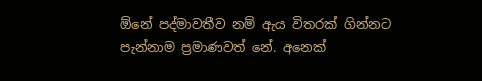ඕනේ පද්මාවතීව නම් ඇය විතරක් ගින්නට පැන්නාම ප්‍රමාණවත් නේ. අනෙක්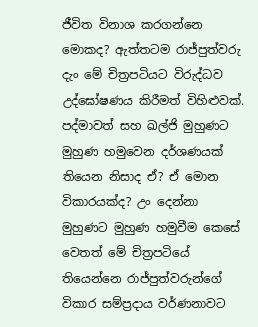ජීවිත විනාශ කරගන්නෙ මොකද? ඇත්තටම රාජ්පුත්වරු දැං මේ චිත්‍රපටියට විරුද්ධව උද්ඝෝෂණය කිරීමත් විහිළුවක්. පද්මාවත් සහ ඛල්ජි මුහුණට මුහුණ හමුවෙන දර්ශණයක් තියෙන නිසාද ඒ? ඒ මොන විකාරයක්ද? උං දෙන්නා මුහුණට මුහුණ හමුවීම කෙසේ වෙතත් මේ චිත්‍රපටියේ තියෙන්නෙ රාජ්පුත්වරුන්ගේ විකාර සම්ප්‍රදාය වර්ණනාවට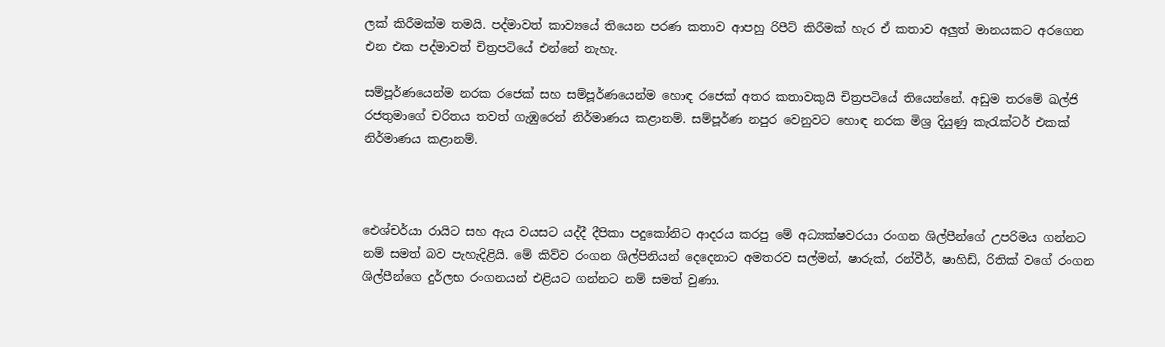ලක් කිරීමක්ම තමයි. පද්මාවත් කාව්‍යයේ තියෙන පරණ කතාව ආපහු රිපීට් කිරීමක් හැර ඒ කතාව අලුත් මානයකට අරගෙන එන එක පද්මාවත් චිත්‍රපටියේ එන්නේ නැහැ.

සම්පූර්ණයෙන්ම නරක රජෙක් සහ සම්පූර්ණයෙන්ම හොඳ රජෙක් අතර කතාවකුයි චිත්‍රපටියේ තියෙන්නේ. අඩුම තරමේ ඛල්ජි රජතුමාගේ චරිතය තවත් ගැඹුරෙන් නිර්මාණය කළානම්. සම්පූර්ණ නපුර වෙනුවට හොඳ නරක මිශ්‍ර දියුණු කැරැක්ටර් එකක් නිර්මාණය කළානම්.



ඓශ්චර්යා රායිට සහ ඇය වයසට යද්දී දීපිකා පදුකෝනිට ආදරය කරපු මේ අධ්‍යක්ෂවරයා රංගන ශිල්පීන්ගේ උපරිමය ගන්නට නම් සමත් බව පැහැදිළියි. මේ කිව්ව රංගන ශිල්පිනියන් දෙදෙනාට අමතරව සල්මන්, ෂාරුක්, රන්වීර්, ෂාහිඩ්, රිතික් වගේ රංගන ශිල්පීන්ගෙ දුර්ලභ රංගනයන් එළියට ගන්නට නම් සමත් වුණා.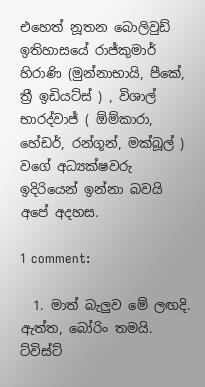එහෙත් නූතන බොලිවුඩ් ඉතිහාසයේ රාජ්කුමාර් හිරාණි (මුන්නාභායි, පීකේ, ත්‍රී ඉඩියට්ස් ) , විශාල් භාරද්වාජ් ( ඕම්කාරා, හේඩර්, රන්ගූන්, මක්බූල් ) වගේ අධ්‍යක්ෂවරු ඉදිරියෙන් ඉන්නා බවයි අපේ අදහස.

1 comment:

  1. මාත් බැලුව මේ ලඟදි. ඇත්ත, බෝරිං තමයි. ට්විස්ට්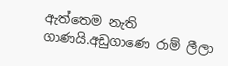ඇත්තෙම නැති ගාණයි.අඩුගාණෙ රාම් ලීලා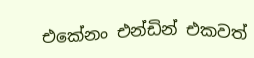එකේනං එන්ඩින් එකවත්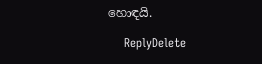හොඳයි.

    ReplyDelete